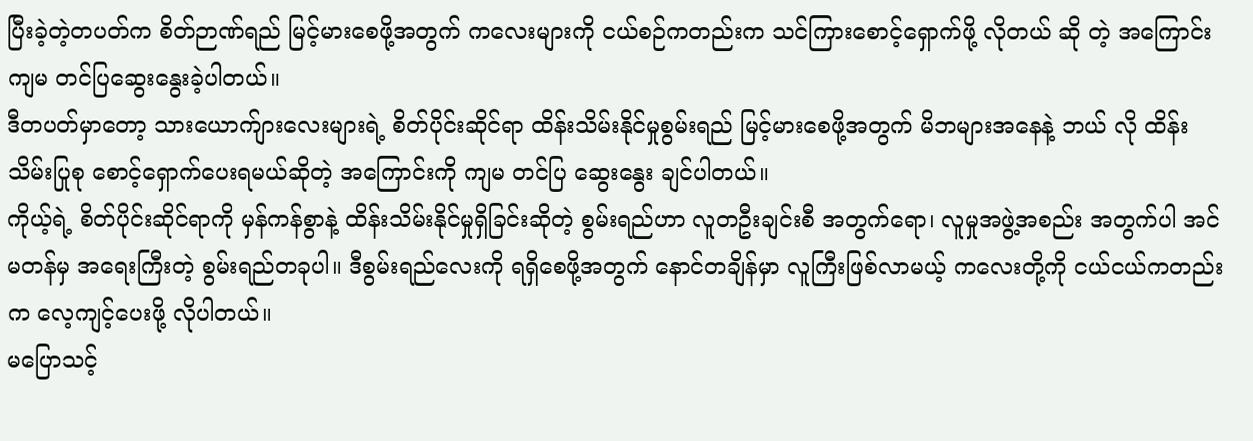ပြီးခဲ့တဲ့တပတ်က စိတ်ဉာဏ်ရည် မြင့်မားစေဖို့အတွက် ကလေးများကို ငယ်စဉ်ကတည်းက သင်ကြားစောင့်ရှောက်ဖို့ လိုတယ် ဆို တဲ့ အကြောင်း ကျမ တင်ပြဆွေးနွေးခဲ့ပါတယ်။
ဒီတပတ်မှာတော့ သားယောက်ျားလေးများရဲ့ စိတ်ပိုင်းဆိုင်ရာ ထိန်းသိမ်းနိုင်မှုစွမ်းရည် မြင့်မားစေဖို့အတွက် မိဘများအနေနဲ့ ဘယ် လို ထိန်းသိမ်းပြုစု စောင့်ရှောက်ပေးရမယ်ဆိုတဲ့ အကြောင်းကို ကျမ တင်ပြ ဆွေးနွေး ချင်ပါတယ်။
ကိုယ့်ရဲ့ စိတ်ပိုင်းဆိုင်ရာကို မှန်ကန်စွာနဲ့ ထိန်းသိမ်းနိုင်မှုရှိခြင်းဆိုတဲ့ စွမ်းရည်ဟာ လူတဦးချင်းစီ အတွက်ရော၊ လူမှုအဖွဲ့အစည်း အတွက်ပါ အင်မတန်မှ အရေးကြီးတဲ့ စွမ်းရည်တခုပါ။ ဒီစွမ်းရည်လေးကို ရရှိစေဖို့အတွက် နောင်တချိန်မှာ လူကြီးဖြစ်လာမယ့် ကလေးတို့ကို ငယ်ငယ်ကတည်းက လေ့ကျင့်ပေးဖို့ လိုပါတယ်။
မပြောသင့်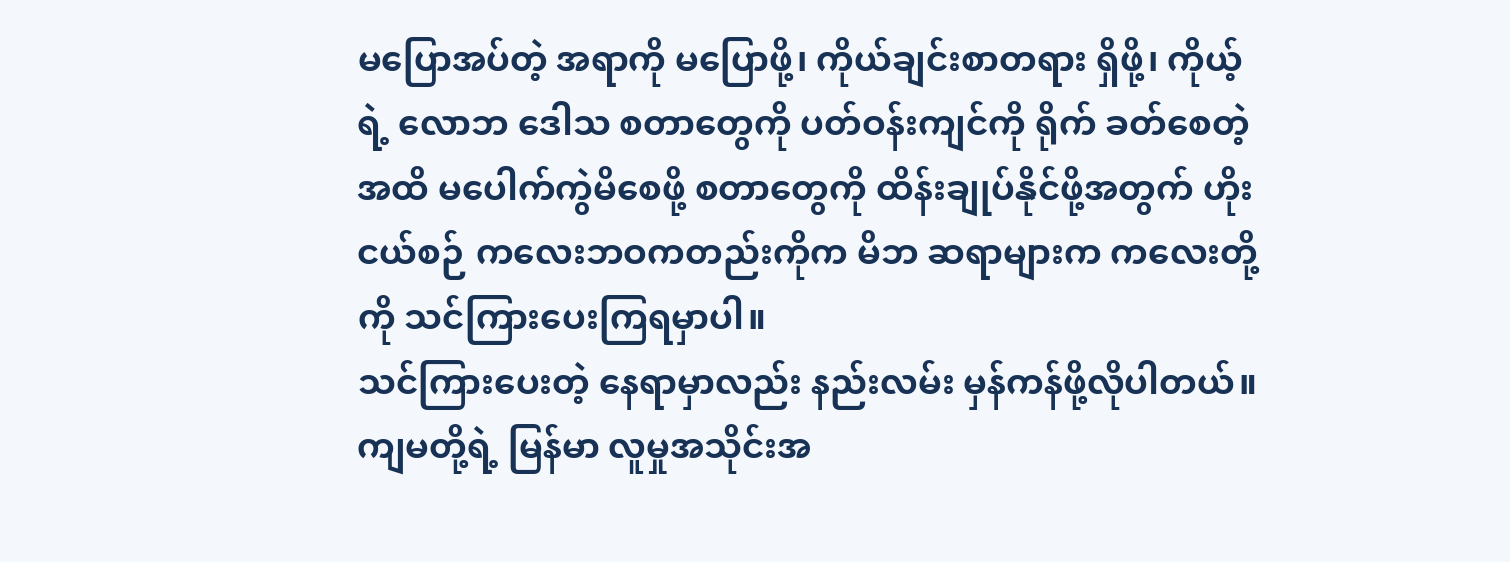မပြောအပ်တဲ့ အရာကို မပြောဖို့၊ ကိုယ်ချင်းစာတရား ရှိဖို့၊ ကိုယ့်ရဲ့ လောဘ ဒေါသ စတာတွေကို ပတ်ဝန်းကျင်ကို ရိုက် ခတ်စေတဲ့အထိ မပေါက်ကွဲမိစေဖို့ စတာတွေကို ထိန်းချုပ်နိုင်ဖို့အတွက် ဟိုးငယ်စဉ် ကလေးဘဝကတည်းကိုက မိဘ ဆရာများက ကလေးတို့ကို သင်ကြားပေးကြရမှာပါ။
သင်ကြားပေးတဲ့ နေရာမှာလည်း နည်းလမ်း မှန်ကန်ဖို့လိုပါတယ်။ ကျမတို့ရဲ့ မြန်မာ လူမှုအသိုင်းအ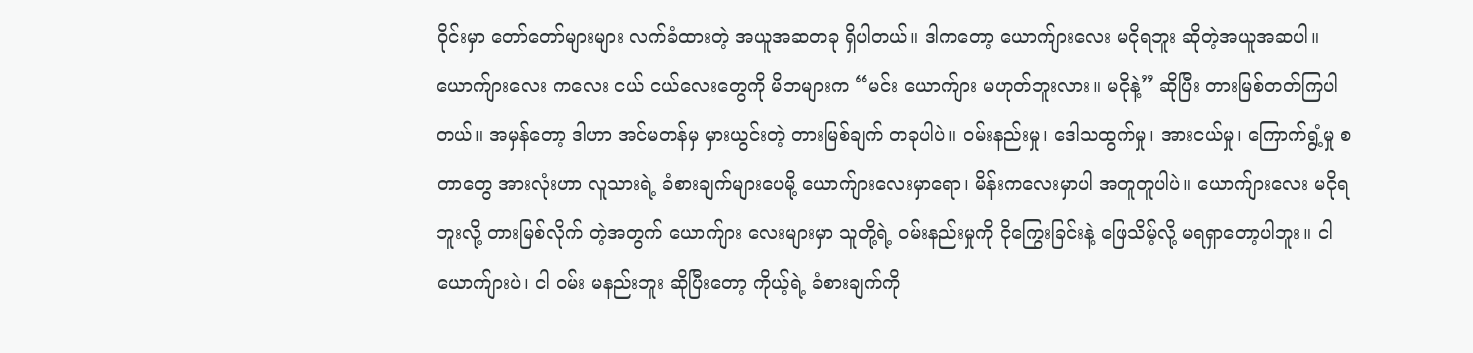ဝိုင်းမှာ တော်တော်များများ လက်ခံထားတဲ့ အယူအဆတခု ရှိပါတယ်။ ဒါကတော့ ယောက်ျားလေး မငိုရဘူး ဆိုတဲ့အယူအဆပါ။ ယောက်ျားလေး ကလေး ငယ် ငယ်လေးတွေကို မိဘများက “မင်း ယောက်ျား မဟုတ်ဘူးလား။ မငိုနဲ့” ဆိုပြီး တားမြစ်တတ်ကြပါတယ်။ အမှန်တော့ ဒါဟာ အင်မတန်မှ မှားယွင်းတဲ့ တားမြစ်ချက် တခုပါပဲ။ ဝမ်းနည်းမှု၊ ဒေါသထွက်မှု၊ အားငယ်မှု၊ ကြောက်ရွံ့မှု စတာတွေ အားလုံးဟာ လူသားရဲ့ ခံစားချက်များပေမို့ ယောက်ျားလေးမှာရော၊ မိန်းကလေးမှာပါ အတူတူပါပဲ။ ယောက်ျားလေး မငိုရဘူးလို့ တားမြစ်လိုက် တဲ့အတွက် ယောက်ျား လေးများမှာ သူတို့ရဲ့ ဝမ်းနည်းမှုကို ငိုကြွေးခြင်းနဲ့ ဖြေသိမ့်လို့ မရရှာတော့ပါဘူး။ ငါ ယောက်ျားပဲ၊ ငါ ဝမ်း မနည်းဘူး ဆိုပြီးတော့ ကိုယ့်ရဲ့ ခံစားချက်ကို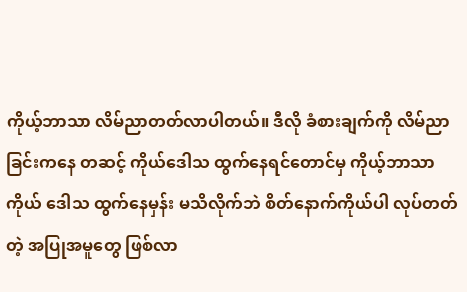ကိုယ့်ဘာသာ လိမ်ညာတတ်လာပါတယ်။ ဒီလို ခံစားချက်ကို လိမ်ညာခြင်းကနေ တဆင့် ကိုယ်ဒေါသ ထွက်နေရင်တောင်မှ ကိုယ့်ဘာသာကိုယ် ဒေါသ ထွက်နေမှန်း မသိလိုက်ဘဲ စိတ်နောက်ကိုယ်ပါ လုပ်တတ် တဲ့ အပြုအမူတွေ ဖြစ်လာ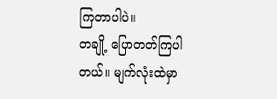ကြတာပါပဲ။
တချို့ ပြောတတ်ကြပါတယ်။ မျက်လုံးထဲမှာ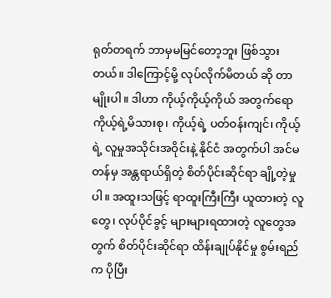ရုတ်တရက် ဘာမှမမြင်တော့ဘူး ဖြစ်သွားတယ်။ ဒါကြောင့်မို့ လုပ်လိုက်မိတယ် ဆို တာ မျိုးပါ။ ဒါဟာ ကိုယ့်ကိုယ့်ကိုယ် အတွက်ရော ကိုယ့်ရဲ့မိသားစု၊ ကိုယ့်ရဲ့ ပတ်ဝန်းကျင်၊ ကိုယ့်ရဲ့ လူမှုအသိုင်းအဝိုင်းနဲ့ နိုင်ငံ အတွက်ပါ အင်မတန်မှ အန္တရာယ်ရှိတဲ့ စိတ်ပိုင်းဆိုင်ရာ ချို့တဲ့မှုပါ။ အထူးသဖြင့် ရာထူးကြီးကြီး ယူထားတဲ့ လူတွေ၊ လုပ်ပိုင်ခွင့် များများရထားတဲ့ လူတွေအတွက် စိတ်ပိုင်းဆိုင်ရာ ထိန်းချုပ်နိုင်မှု စွမ်းရည်က ပိုပြီး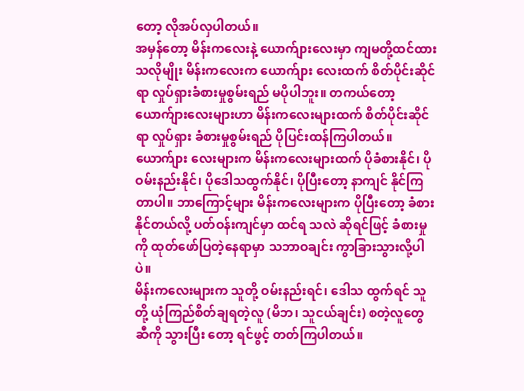တော့ လိုအပ်လှပါတယ်။
အမှန်တော့ မိန်းကလေးနဲ့ ယောက်ျားလေးမှာ ကျမတို့ထင်ထားသလိုမျိုး မိန်းကလေးက ယောက်ျား လေးထက် စိတ်ပိုင်းဆိုင်ရာ လှုပ်ရှားခံစားမှုစွမ်းရည် မပိုပါဘူး။ တကယ်တော့ ယောက်ျားလေးများဟာ မိန်းကလေးများထက် စိတ်ပိုင်းဆိုင်ရာ လှုပ်ရှား ခံစားမှုစွမ်းရည် ပိုပြင်းထန်ကြပါတယ်။ ယောက်ျား လေးများက မိန်းကလေးများထက် ပိုခံစားနိုင်၊ ပို ဝမ်းနည်းနိုင်၊ ပိုဒေါသထွက်နိုင်၊ ပိုပြီးတော့ နာကျင် နိုင်ကြတာပါ။ ဘာကြောင့်များ မိန်းကလေးများက ပိုပြီးတော့ ခံစားနိုင်တယ်လို့ ပတ်ဝန်းကျင်မှာ ထင်ရ သလဲ ဆိုရင်ဖြင့် ခံစားမှုကို ထုတ်ဖော်ပြတဲ့နေရာမှာ သဘာဝချင်း ကွာခြားသွားလို့ပါပဲ။
မိန်းကလေးများက သူတို့ ဝမ်းနည်းရင်၊ ဒေါသ ထွက်ရင် သူတို့ ယုံကြည်စိတ်ချရတဲ့လူ (မိဘ၊ သူငယ်ချင်း) စတဲ့လူတွေဆီကို သွားပြီး တော့ ရင်ဖွင့် တတ်ကြပါတယ်။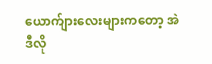ယောက်ျားလေးများကတော့ အဲဒီလို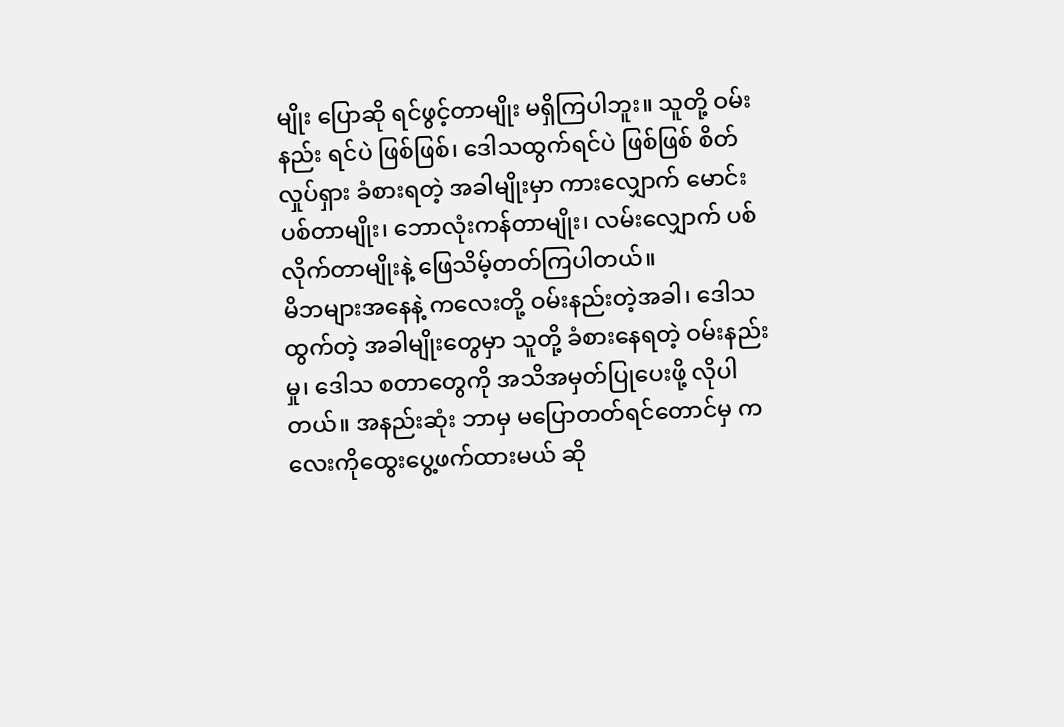မျိုး ပြောဆို ရင်ဖွင့်တာမျိုး မရှိကြပါဘူး။ သူတို့ ဝမ်းနည်း ရင်ပဲ ဖြစ်ဖြစ်၊ ဒေါသထွက်ရင်ပဲ ဖြစ်ဖြစ် စိတ်လှုပ်ရှား ခံစားရတဲ့ အခါမျိုးမှာ ကားလျှောက် မောင်းပစ်တာမျိုး၊ ဘောလုံးကန်တာမျိုး၊ လမ်းလျှောက် ပစ်လိုက်တာမျိုးနဲ့ ဖြေသိမ့်တတ်ကြပါတယ်။
မိဘများအနေနဲ့ ကလေးတို့ ဝမ်းနည်းတဲ့အခါ၊ ဒေါသထွက်တဲ့ အခါမျိုးတွေမှာ သူတို့ ခံစားနေရတဲ့ ဝမ်းနည်းမှု၊ ဒေါသ စတာတွေကို အသိအမှတ်ပြုပေးဖို့ လိုပါတယ်။ အနည်းဆုံး ဘာမှ မပြောတတ်ရင်တောင်မှ ကလေးကိုထွေးပွေ့ဖက်ထားမယ် ဆို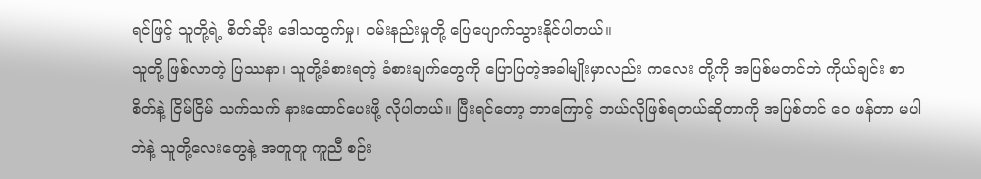ရင်ဖြင့် သူတို့ရဲ့ စိတ်ဆိုး ဒေါသထွက်မှု၊ ဝမ်းနည်းမှုတို့ ပြေပျောက်သွားနိုင်ပါတယ်။
သူတို့ ဖြစ်လာတဲ့ ပြဿနာ၊ သူတို့ခံစားရတဲ့ ခံစားချက်တွေကို ပြောပြတဲ့အခါမျိုးမှာလည်း ကလေး တို့ကို အပြစ်မတင်ဘဲ ကိုယ်ချင်း စာစိတ်နဲ့ ငြိမ်ငြိမ် သက်သက် နားထောင်ပေးဖို့ လိုပါတယ်။ ပြီးရင်တော့ ဘာကြောင့် ဘယ်လိုဖြစ်ရတယ်ဆိုတာကို အပြစ်တင် ဝေ ဖန်တာ မပါဘဲနဲ့ သူတို့လေးတွေနဲ့ အတူတူ ကူညီ စဉ်း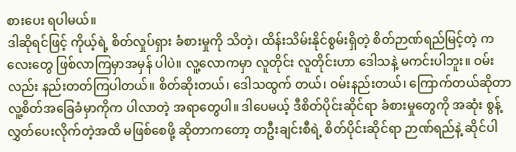စားပေး ရပါမယ်။
ဒါဆိုရင်ဖြင့် ကိုယ့်ရဲ့ စိတ်လှုပ်ရှား ခံစားမှုကို သိတဲ့၊ ထိန်းသိမ်းနိုင်စွမ်းရှိတဲ့ စိတ်ဉာဏ်ရည်မြင့်တဲ့ ကလေးတွေ ဖြစ်လာကြမှာအမှန် ပါပဲ။ လူ့လောကမှာ လူတိုင်း လူတိုင်းဟာ ဒေါသနဲ့ မကင်းပါဘူး။ ဝမ်းလည်း နည်းတတ်ကြပါတယ်။ စိတ်ဆိုးတယ်၊ ဒေါသထွက် တယ်၊ ဝမ်းနည်းတယ်၊ ကြောက်တယ်ဆိုတာ လူ့စိတ်အခြေခံမှာကိုက ပါလာတဲ့ အရာတွေပါ။ ဒါပေမယ့် ဒီစိတ်ပိုင်းဆိုင်ရာ ခံစားမှုတွေကို အဆုံး စွန့်လွှတ်ပေးလိုက်တဲ့အထိ မဖြစ်စေဖို့ ဆိုတာကတော့ တဦးချင်းစီရဲ့ စိတ်ပိုင်းဆိုင်ရာ ဉာဏ်ရည်နဲ့ ဆိုင်ပါ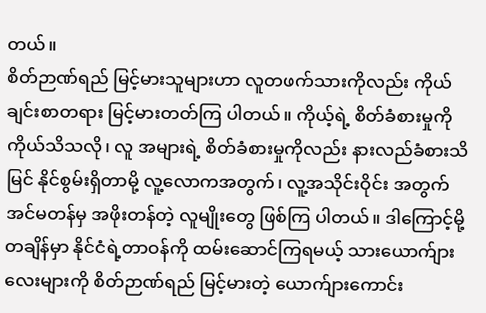တယ်။
စိတ်ဉာဏ်ရည် မြင့်မားသူများဟာ လူတဖက်သားကိုလည်း ကိုယ်ချင်းစာတရား မြင့်မားတတ်ကြ ပါတယ်။ ကိုယ့်ရဲ့ စိတ်ခံစားမှုကို ကိုယ်သိသလို၊ လူ အများရဲ့ စိတ်ခံစားမှုကိုလည်း နားလည်ခံစားသိမြင် နိုင်စွမ်းရှိတာမို့ လူ့လောကအတွက်၊ လူ့အသိုင်းဝိုင်း အတွက် အင်မတန်မှ အဖိုးတန်တဲ့ လူမျိုးတွေ ဖြစ်ကြ ပါတယ်။ ဒါကြောင့်မို့ တချိန်မှာ နိုင်ငံရဲ့တာဝန်ကို ထမ်းဆောင်ကြရမယ့် သားယောက်ျားလေးများကို စိတ်ဉာဏ်ရည် မြင့်မားတဲ့ ယောက်ျားကောင်း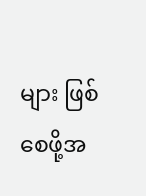များ ဖြစ်စေဖို့အ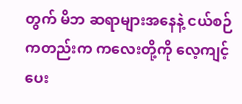တွက် မိဘ ဆရာများအနေနဲ့ ငယ်စဉ် ကတည်းက ကလေးတို့ကို လေ့ကျင့်ပေး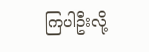ကြပါဦးလို့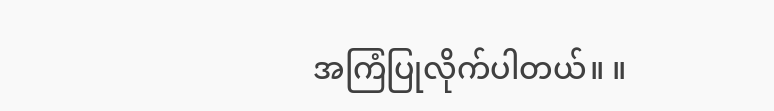အကြံပြုလိုက်ပါတယ်။ ။